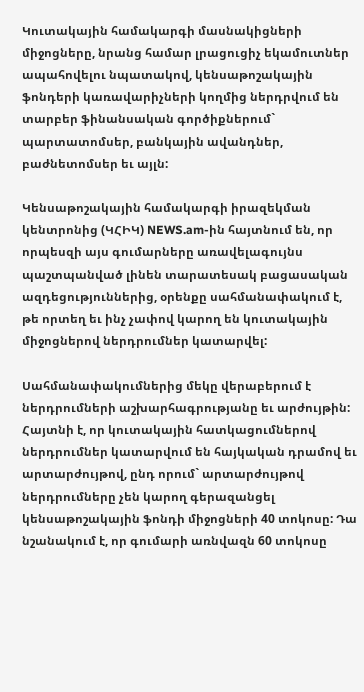Կուտակային համակարգի մասնակիցների միջոցները, նրանց համար լրացուցիչ եկամուտներ ապահովելու նպատակով, կենսաթոշակային ֆոնդերի կառավարիչների կողմից ներդրվում են տարբեր ֆինանսական գործիքներում` պարտատոմսեր, բանկային ավանդներ, բաժնետոմսեր եւ այլն:

Կենսաթոշակային համակարգի իրազեկման կենտրոնից (ԿՀԻԿ) NEWS.am-ին հայտնում են, որ որպեսզի այս գումարները առավելագույնս պաշտպանված լինեն տարատեսակ բացասական ազդեցություններից, օրենքը սահմանափակում է, թե որտեղ եւ ինչ չափով կարող են կուտակային միջոցներով ներդրումներ կատարվել:

Սահմանափակումներից մեկը վերաբերում է ներդրումների աշխարհագրությանը եւ արժույթին: Հայտնի է, որ կուտակային հատկացումներով ներդրումներ կատարվում են հայկական դրամով եւ արտարժույթով, ընդ որում` արտարժույթով ներդրումները չեն կարող գերազանցել կենսաթոշակային ֆոնդի միջոցների 40 տոկոսը: Դա նշանակում է, որ գումարի առնվազն 60 տոկոսը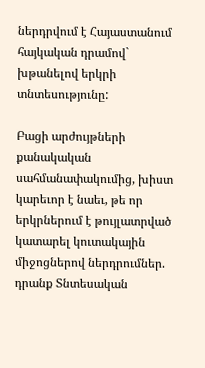ներդրվում է Հայաստանում հայկական դրամով` խթանելով երկրի տնտեսությունը:

Բացի արժույթների քանակական սահմանափակումից, խիստ կարեւոր է նաեւ, թե որ երկրներում է թույլատրված կատարել կուտակային միջոցներով ներդրումներ. դրանք Տնտեսական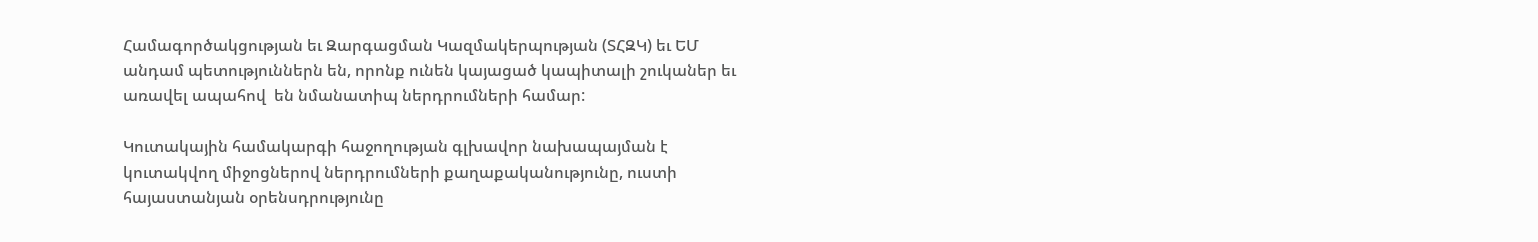Համագործակցության եւ Զարգացման Կազմակերպության (ՏՀԶԿ) եւ ԵՄ անդամ պետություններն են, որոնք ունեն կայացած կապիտալի շուկաներ եւ առավել ապահով  են նմանատիպ ներդրումների համար:

Կուտակային համակարգի հաջողության գլխավոր նախապայման է կուտակվող միջոցներով ներդրումների քաղաքականությունը, ուստի հայաստանյան օրենսդրությունը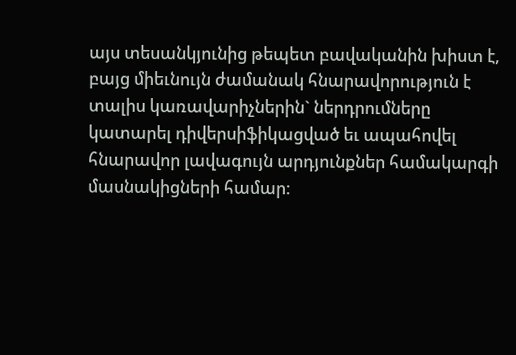այս տեսանկյունից թեպետ բավականին խիստ է, բայց միեւնույն ժամանակ հնարավորություն է տալիս կառավարիչներին` ներդրումները կատարել դիվերսիֆիկացված եւ ապահովել հնարավոր լավագույն արդյունքներ համակարգի մասնակիցների համար: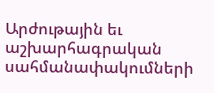Արժութային եւ աշխարհագրական սահմանափակումների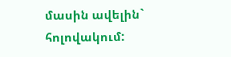մասին ավելին` հոլովակում: